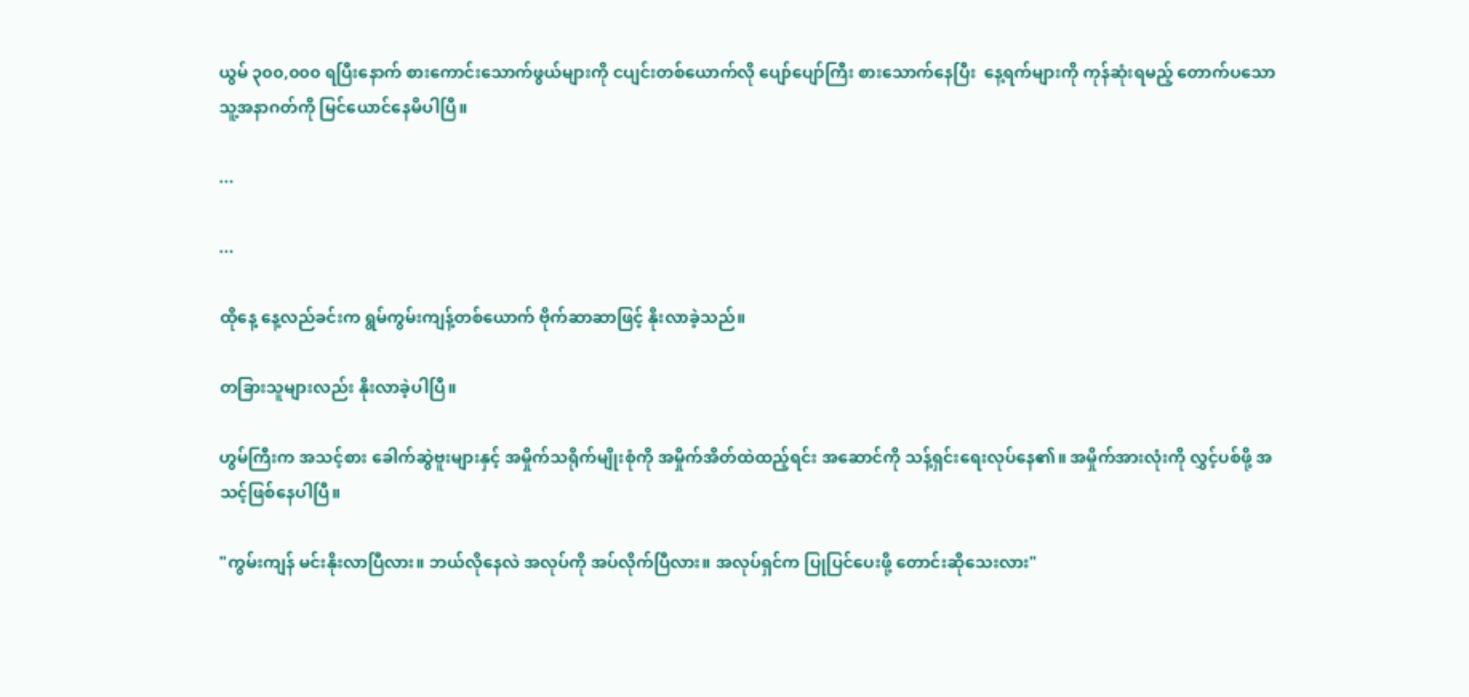ယွမ် ၃၀၀,၀၀၀ ရပြီးနောက် စားကောင်းသောက်ဖွယ်များကို ငပျင်းတစ်ယောက်လို ပျော်ပျော်ကြီး စားသောက်နေပြီး  နေ့ရက်များကို ကုန်ဆုံးရမည့် တောက်ပသော သူ့အနာဂတ်ကို မြင်ယောင်နေမိပါပြီ။

...

...

ထိုနေ့ နေ့လည်ခင်းက ရွမ်ကွမ်းကျန့်တစ်ယောက် ဗိုက်ဆာဆာဖြင့် နိုးလာခဲ့သည်။

တခြားသူများလည်း နိုးလာခဲ့ပါပြီ။

ဟွမ်ကြီးက အသင့်စား ခေါက်ဆွဲဗူးများနှင့် အမှိုက်သရိုက်မျိုးစုံကို အမှိုက်အိတ်ထဲထည့်ရင်း အဆောင်ကို သန့်ရှင်းရေးလုပ်နေ၏။ အမှိုက်အားလုံးကို လွှင့်ပစ်ဖို့ အသင့်ဖြစ်နေပါပြီ။

"ကွမ်းကျန် မင်းနိုးလာပြီလား။ ဘယ်လိုနေလဲ အလုပ်ကို အပ်လိုက်ပြီလား။ အလုပ်ရှင်က ပြုပြင်ပေးဖို့ တောင်းဆိုသေးလား"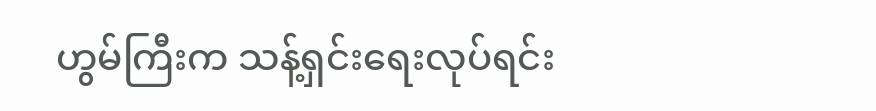ဟွမ်ကြီးက သန့်ရှင်းရေးလုပ်ရင်း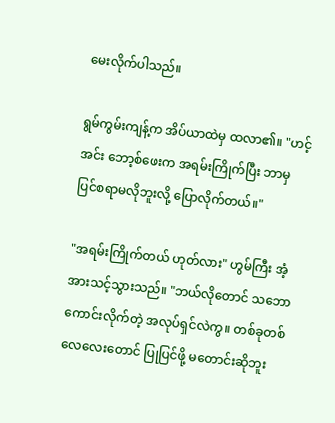မေးလိုက်ပါသည်။

ရွမ်ကွမ်းကျန့်က အိပ်ယာထဲမှ ထလာ၏။ "ဟင့်အင်း ဘော့စ်ဖေးက အရမ်းကြိုက်ပြီး ဘာမှ ပြင်စရာမလိုဘူးလို့ ပြောလိုက်တယ်။"

"အရမ်းကြိုက်တယ် ဟုတ်လား" ဟွမ်ကြီး အံ့အားသင့်သွားသည်။ "ဘယ်လိုတောင် သဘောကောင်းလိုက်တဲ့ အလုပ်ရှင်လဲကွ။ တစ်ခုတစ်လေလေးတောင် ပြုပြင်ဖို့ မတောင်းဆိုဘူး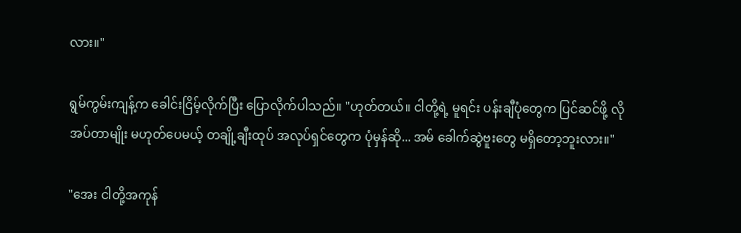လား။"

ရွမ်ကွမ်းကျန့်က ခေါင်းငြိမ့်လိုက်ပြီး ပြောလိုက်ပါသည်။ "ဟုတ်တယ်။ ငါတို့ရဲ့ မူရင်း ပန်းချီပုံတွေက ပြင်ဆင်ဖို့ လိုအပ်တာမျိုး မဟုတ်ပေမယ့် တချို့ချီးထုပ် အလုပ်ရှင်တွေက ပုံမှန်ဆို... အမ် ခေါက်ဆွဲဗူးတွေ မရှိတော့ဘူးလား။"

"အေး ငါတို့အကုန်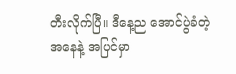တီးလိုက်ပြီ။ ဒီနေ့ည အောင်ပွဲခံတဲ့အနေနဲ့ အပြင်မှာ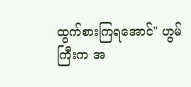ထွက်စားကြရအောင်" ဟွမ်ကြီးက အ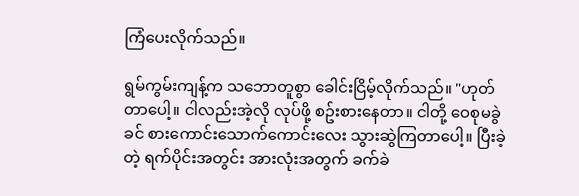ကြံပေးလိုက်သည်။

ရွမ်ကွမ်းကျန့်က သဘောတူစွာ ခေါင်းငြိမ့်လိုက်သည်။ "ဟုတ်တာပေါ့။ ငါလည်းအဲ့လို လုပ်ဖို့ စဥ်းစားနေတာ။ ငါတို့ ဝေစုမခွဲခင် စားကောင်းသောက်ကောင်းလေး သွားဆွဲကြတာပေါ့။ ပြီးခဲ့တဲ့ ရက်ပိုင်းအတွင်း အားလုံးအတွက် ခက်ခဲ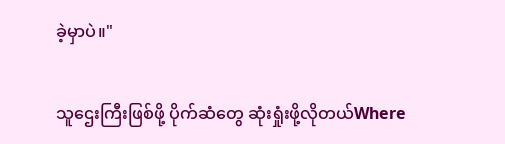ခဲ့မှာပဲ။"

သူဌေးကြီးဖြစ်ဖို့ ပိုက်ဆံတွေ ဆုံးရှုံးဖို့လိုတယ်Where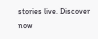stories live. Discover now